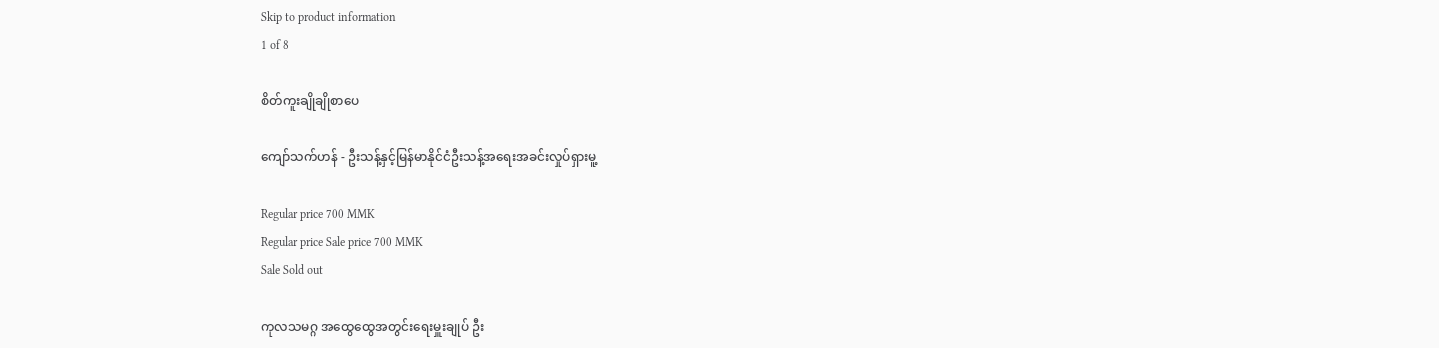Skip to product information
1 of 8

စိတ်ကူးချိုချိုစာပေ

ကျော်သက်ဟန် - ဦးသန့်နှင့်မြန်မာနိုင်ငံဦးသန့်အရေးအခင်းလှုပ်ရှားမူ့

Regular price 700 MMK
Regular price Sale price 700 MMK
Sale Sold out

ကုလသမဂ္ဂ အထွေထွေအတွင်းရေးမှူးချုပ် ဦး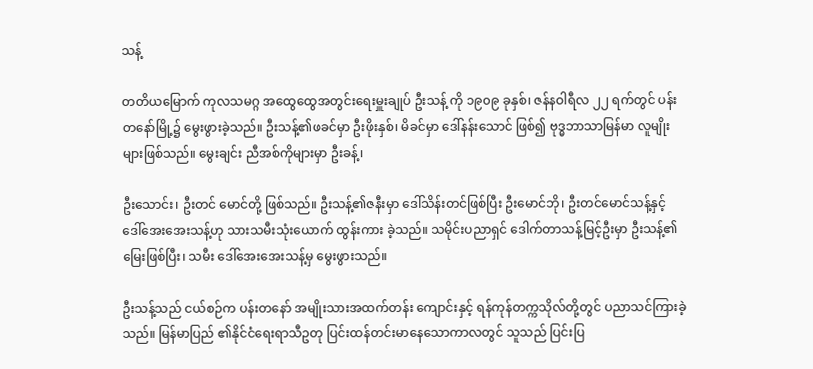သန့်

တတိယမြောက် ကုလသမဂ္ဂ အထွေထွေအတွင်းရေးမှူးချုပ် ဦးသန့် ကို ၁၉၀၉ ခုနှစ်၊ ဇန်နဝါရီလ ၂၂ ရက်တွင် ပန်းတနော်မြို့၌ မွေးဖွားခဲ့သည်။ ဦးသန့်၏ဖခင်မှာ ဦးဖိုးနှစ်၊ မိခင်မှာ ဒေါ်နန်းသောင် ဖြစ်၍ ဗုဒ္ဓဘာသာမြန်မာ လူမျိုးများဖြစ်သည်။ မွေးချင်း ညီအစ်ကိုများမှာ ဦးခန့်၊

ဦးသောင်း၊ ဦးတင် မောင်တို့ ဖြစ်သည်။ ဦးသန့်၏ဇနီးမှာ ဒေါ်သိန်းတင်ဖြစ်ပြီး ဦးမောင်ဘို၊ ဦးတင်မောင်သန့်နှင့် ဒေါ်အေးအေးသန့်ဟု သားသမီးသုံးယောက် ထွန်းကား ခဲ့သည်။ သမိုင်းပညာရှင် ဒေါက်တာသန့်မြင့်ဦးမှာ ဦးသန့်၏မြေးဖြစ်ပြီး၊ သမီး ဒေါ်အေးအေးသန့်မှ မွေးဖွားသည်။

ဦးသန့်သည် ငယ်စဉ်က ပန်းတနော် အမျိုးသားအထက်တန်း ကျောင်းနှင့် ရန်ကုန်တက္ကသိုလ်တို့တွင် ပညာသင်ကြားခဲ့သည်။ မြန်မာပြည် ၏နိုင်ငံရေးရာသီဥတု ပြင်းထန်တင်းမာနေသောကာလတွင် သူသည် ပြင်းပြ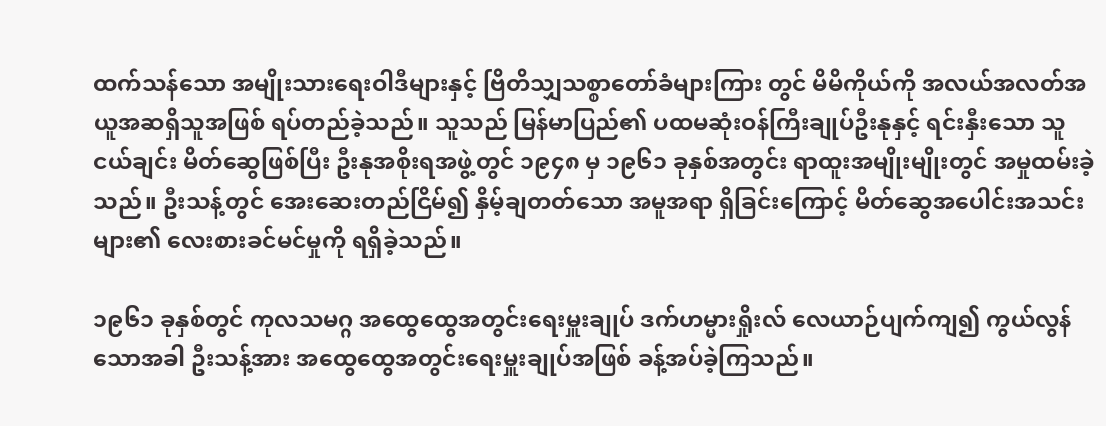ထက်သန်သော အမျိုးသားရေးဝါဒီများနှင့် ဗြိတိသျှသစ္စာတော်ခံများကြား တွင် မိမိကိုယ်ကို အလယ်အလတ်အယူအဆရှိသူအဖြစ် ရပ်တည်ခဲ့သည်။ သူသည် မြန်မာပြည်၏ ပထမဆုံးဝန်ကြီးချုပ်ဦးနုနှင့် ရင်းနှီးသော သူငယ်ချင်း မိတ်ဆွေဖြစ်ပြီး ဦးနုအစိုးရအဖွဲ့တွင် ၁၉၄၈ မှ ၁၉၆၁ ခုနှစ်အတွင်း ရာထူးအမျိုးမျိုးတွင် အမှုထမ်းခဲ့သည်။ ဦးသန့်တွင် အေးဆေးတည်ငြိမ်၍ နှိမ့်ချတတ်သော အမူအရာ ရှိခြင်းကြောင့် မိတ်ဆွေအပေါင်းအသင်းများ၏ လေးစားခင်မင်မှုကို ရရှိခဲ့သည်။

၁၉၆၁ ခုနှစ်တွင် ကုလသမဂ္ဂ အထွေထွေအတွင်းရေးမှူးချုပ် ဒက်ဟမ္မားရှိုးလ် လေယာဉ်ပျက်ကျ၍ ကွယ်လွန်သောအခါ ဦးသန့်အား အထွေထွေအတွင်းရေးမှူးချုပ်အဖြစ် ခန့်အပ်ခဲ့ကြသည်။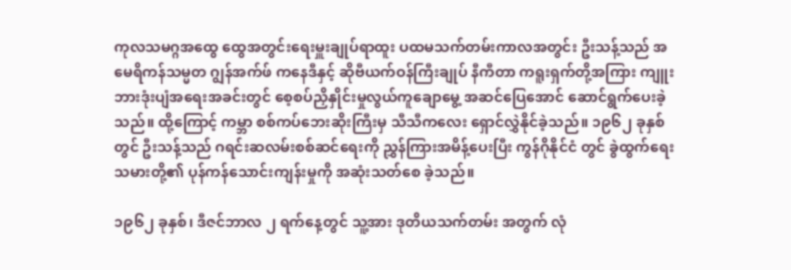ကုလသမဂ္ဂအထွေ ထွေအတွင်းရေးမှူးချုပ်ရာထူး ပထမသက်တမ်းကာလအတွင်း ဦးသန့်သည် အမေရိကန်သမ္မတ ဂျွန်အက်ဖ် ကနေဒီနှင့် ဆိုဗီယက်ဝန်ကြီးချုပ် နီကီတာ ကရူးရှက်တို့အကြား ကျူးဘားဒုံးပျံအရေးအခင်းတွင် စေ့စပ်ညှိနှိုင်းမှုလွယ်ကူချောမွေ့ အဆင်ပြေအောင် ဆောင်ရွက်ပေးခဲ့သည်။ ထို့ကြောင့် ကမ္ဘာ စစ်ကပ်ဘေးဆိုးကြီးမှ သီသီကလေး ရှောင်လွှဲနိုင်ခဲ့သည်။ ၁၉၆၂ ခုနှစ်တွင် ဦးသန့်သည် ဂရင်းဆလမ်းစစ်ဆင်ရေးကို ညွှန်ကြားအမိန့်ပေးပြီး ကွန်ဂိုနိုင်ငံ တွင် ခွဲထွက်ရေးသမားတို့၏ ပုန်ကန်သောင်းကျန်းမှုကို အဆုံးသတ်စေ ခဲ့သည်။

၁၉၆၂ ခုနှစ်၊ ဒီဇင်ဘာလ ၂ ရက်နေ့တွင် သူ့အား ဒုတိယသက်တမ်း အတွက် လုံ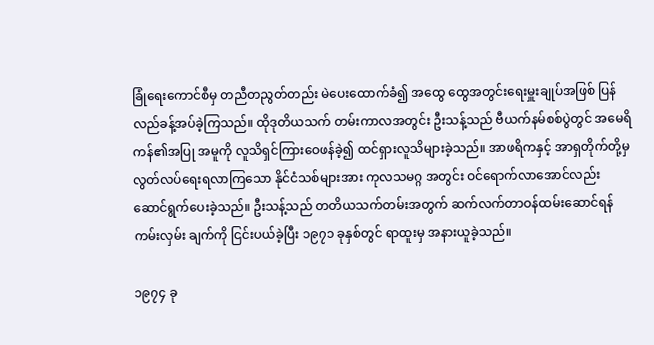ခြုံရေးကောင်စီမှ တညီတညွတ်တည်း မဲပေးထောက်ခံ၍ အထွေ ထွေအတွင်းရေးမှူးချုပ်အဖြစ် ပြန်လည်ခန့်အပ်ခဲ့ကြသည်။ ထိုဒုတိယသက် တမ်းကာလအတွင်း ဦးသန့်သည် ဗီယက်နမ်စစ်ပွဲတွင် အမေရိကန်၏အပြု အမူကို လူသိရှင်ကြားဝေဖန်ခဲ့၍ ထင်ရှားလူသိများခဲ့သည်။ အာဖရိကနှင့် အာရှတိုက်တို့မှ လွတ်လပ်ရေးရလာကြသော နိုင်ငံသစ်များအား ကုလသမဂ္ဂ အတွင်း ဝင်ရောက်လာအောင်လည်း ဆောင်ရွက်ပေးခဲ့သည်။ ဦးသန့်သည် တတိယသက်တမ်းအတွက် ဆက်လက်တာဝန်ထမ်းဆောင်ရန် ကမ်းလှမ်း ချက်ကို ငြင်းပယ်ခဲ့ပြီး ၁၉၇၁ ခုနှစ်တွင် ရာထူးမှ အနားယူခဲ့သည်။

၁၉၇၄ ခု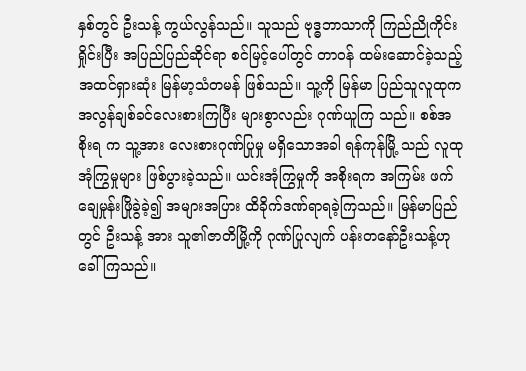နှစ်တွင် ဦးသန့် ကွယ်လွန်သည်။ သူသည် ဗုဒ္ဓဘာသာကို ကြည်ညိုကိုင်းရှိုင်းပြီး အပြည်ပြည်ဆိုင်ရာ စင်မြင့်ပေါ်တွင် တာဝန် ထမ်းဆောင်ခဲ့သည့် အထင်ရှားဆုံး မြန်မာ့သံတမန် ဖြစ်သည်။ သူ့ကို မြန်မာ ပြည်သူလူထုက အလွန်ချစ်ခင်လေးစားကြပြီး များစွာလည်း ဂုဏ်ယူကြ သည်။ စစ်အစိုးရ က သူ့အား လေးစားဂုဏ်ပြုမှု မရှိသောအခါ ရန်ကုန်မြို့ သည် လူထုအုံကြွမှုများ ဖြစ်ပွားခဲ့သည်။ ယင်းအုံကြွမှုကို အစိုးရက အကြမ်း ဖက်ချေမှုန်းဖြိုခွဲခဲ့၍ အများအပြား ထိခိုက်ဒဏ်ရာရခဲ့ကြသည်။ မြန်မာပြည် တွင် ဦးသန့် အား သူ၏ဇာတိမြို့ကို ဂုဏ်ပြုလျက် ပန်းတနော်ဦးသန့်ဟု ခေါ်ကြသည်။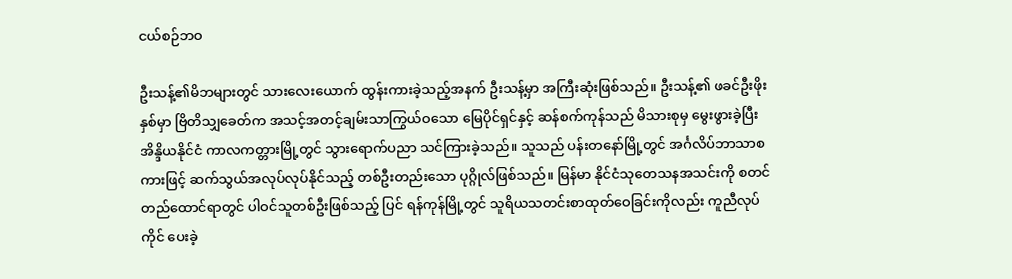ငယ်စဉ်ဘဝ

ဦးသန့်၏မိဘများတွင် သားလေးယောက် ထွန်းကားခဲ့သည့်အနက် ဦးသန့်မှာ အကြီးဆုံးဖြစ်သည်။ ဦးသန့်၏ ဖခင်ဦးဖိုးနှစ်မှာ ဗြိတိသျှခေတ်က အသင့်အတင့်ချမ်းသာကြွယ်ဝသော မြေပိုင်ရှင်နှင့် ဆန်စက်ကုန်သည် မိသားစုမှ မွေးဖွားခဲ့ပြီး အိန္ဒိယနိုင်ငံ ကာလကတ္တားမြို့တွင် သွားရောက်ပညာ သင်ကြားခဲ့သည်။ သူသည် ပန်းတနော်မြို့တွင် အင်္ဂလိပ်ဘာသာစကားဖြင့် ဆက်သွယ်အလုပ်လုပ်နိုင်သည့် တစ်ဦးတည်းသော ပုဂ္ဂိုလ်ဖြစ်သည်။ မြန်မာ နိုင်ငံသုတေသနအသင်းကို စတင်တည်ထောင်ရာတွင် ပါဝင်သူတစ်ဦးဖြစ်သည့် ပြင် ရန်ကုန်မြို့တွင် သူရိယသတင်းစာထုတ်ဝေခြင်းကိုလည်း ကူညီလုပ်ကိုင် ပေးခဲ့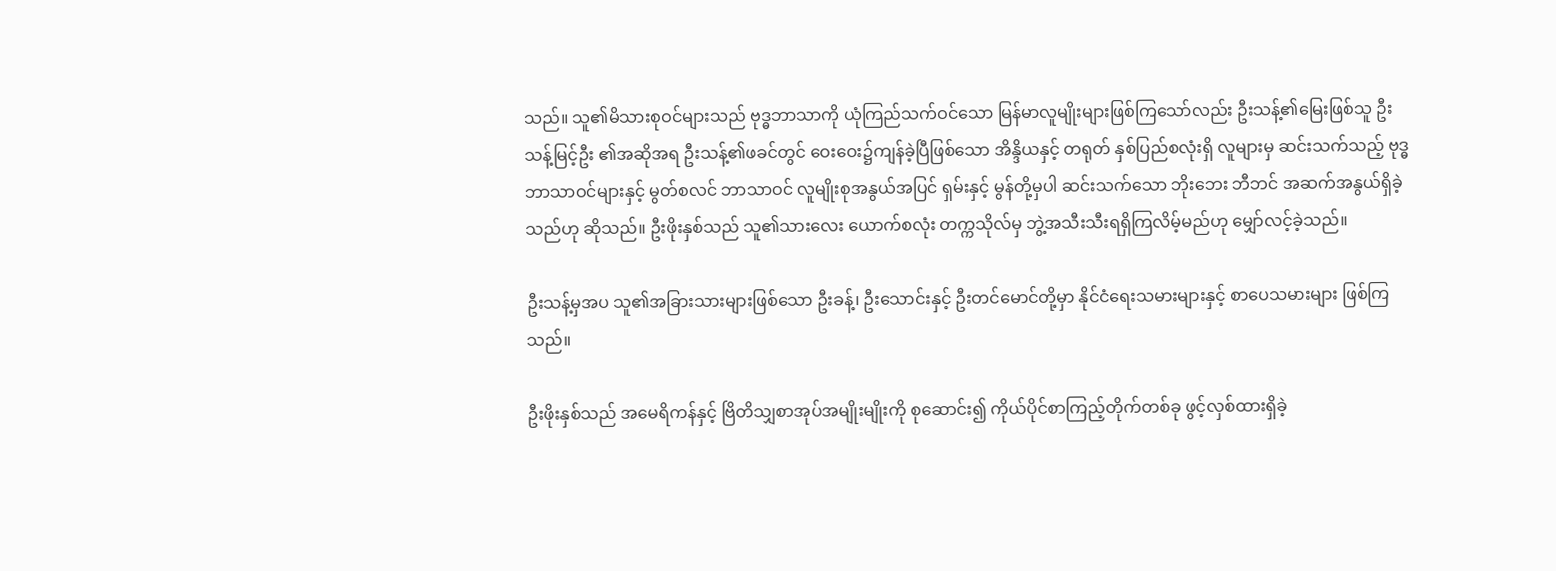သည်။ သူ၏မိသားစုဝင်များသည် ဗုဒ္ဓဘာသာကို ယုံကြည်သက်ဝင်သော မြန်မာလူမျိုးများဖြစ်ကြသော်လည်း ဦးသန့်၏မြေးဖြစ်သူ ဦးသန့်မြင့်ဦး ၏အဆိုအရ ဦးသန့်၏ဖခင်တွင် ဝေးဝေး၌ကျန်ခဲ့ပြီဖြစ်သော အိန္ဒိယနှင့် တရုတ် နှစ်ပြည်စလုံးရှိ လူများမှ ဆင်းသက်သည့် ဗုဒ္ဓဘာသာဝင်များနှင့် မွတ်စလင် ဘာသာဝင် လူမျိုးစုအနွယ်အပြင် ရှမ်းနှင့် မွန်တို့မှပါ ဆင်းသက်သော ဘိုးဘေး ဘီဘင် အဆက်အနွယ်ရှိခဲ့သည်ဟု ဆိုသည်။ ဦးဖိုးနှစ်သည် သူ၏သားလေး ယောက်စလုံး တက္ကသိုလ်မှ ဘွဲ့အသီးသီးရရှိကြလိမ့်မည်ဟု မျှော်လင့်ခဲ့သည်။

ဦးသန့်မှအပ သူ၏အခြားသားများဖြစ်သော ဦးခန့်၊ ဦးသောင်းနှင့် ဦးတင်မောင်တို့မှာ နိုင်ငံရေးသမားများနှင့် စာပေသမားများ ဖြစ်ကြသည်။

ဦးဖိုးနှစ်သည် အမေရိကန်နှင့် ဗြိတိသျှစာအုပ်အမျိုးမျိုးကို စုဆောင်း၍ ကိုယ်ပိုင်စာကြည့်တိုက်တစ်ခု ဖွင့်လှစ်ထားရှိခဲ့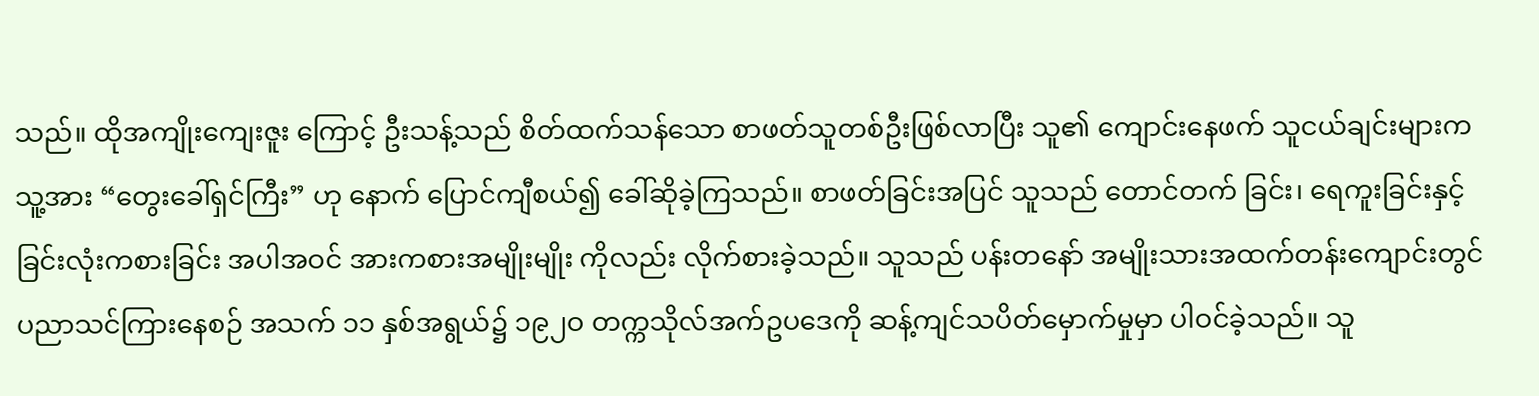သည်။ ထိုအကျိုးကျေးဇူး ကြောင့် ဦးသန့်သည် စိတ်ထက်သန်သော စာဖတ်သူတစ်ဦးဖြစ်လာပြီး သူ၏ ကျောင်းနေဖက် သူငယ်ချင်းများက သူ့အား “တွေးခေါ်ရှင်ကြီး” ဟု နောက် ပြောင်ကျီစယ်၍ ခေါ်ဆိုခဲ့ကြသည်။ စာဖတ်ခြင်းအပြင် သူသည် တောင်တက် ခြင်း၊ ရေကူးခြင်းနှင့် ခြင်းလုံးကစားခြင်း အပါအဝင် အားကစားအမျိုးမျိုး ကိုလည်း လိုက်စားခဲ့သည်။ သူသည် ပန်းတနော် အမျိုးသားအထက်တန်းကျောင်းတွင် ပညာသင်ကြားနေစဉ် အသက် ၁၁ နှစ်အရွယ်၌ ၁၉၂ဝ တက္ကသိုလ်အက်ဥပဒေကို ဆန့်ကျင်သပိတ်မှောက်မှုမှာ ပါဝင်ခဲ့သည်။ သူ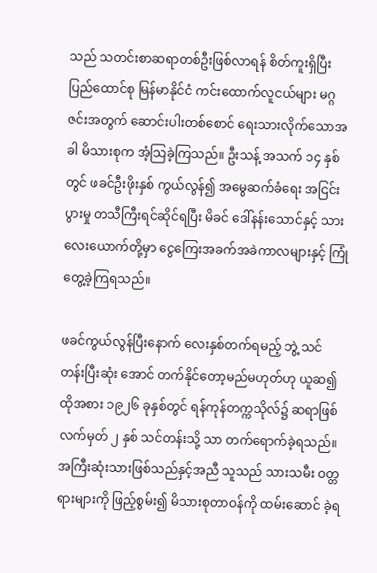သည် သတင်းစာဆရာတစ်ဦးဖြစ်လာရန် စိတ်ကူးရှိပြီး ပြည်ထောင်စု မြန်မာနိုင်ငံ ကင်းထောက်လူငယ်များ မဂ္ဂဇင်းအတွက် ဆောင်းပါးတစ်စောင် ရေးသားလိုက်သောအခါ မိသားစုက အံ့သြခဲ့ကြသည်။ ဦးသန့် အသက် ၁၄ နှစ်တွင် ဖခင်ဦးဖိုးနှစ် ကွယ်လွန်၍ အမွေဆက်ခံရေး အငြင်းပွားမှု တသီကြီးရင်ဆိုင်ရပြီး မိခင် ဒေါ်နန်းသောင်နှင့် သားလေးယောက်တို့မှာ ငွေကြေးအခက်အခဲကာလများနှင့် ကြုံတွေ့ခဲ့ကြရသည်။

ဖခင်ကွယ်လွန်ပြီးနောက် လေးနှစ်တက်ရမည့် ဘွဲ့ သင်တန်းပြီးဆုံး အောင် တက်နိုင်တော့မည်မဟုတ်ဟု ယူဆ၍ ထိုအစား ၁၉၂၆ ခုနှစ်တွင် ရန်ကုန်တက္ကသိုလ်၌ ဆရာဖြစ်လက်မှတ် ၂ နှစ် သင်တန်းသို့ သာ တက်ရောက်ခဲ့ရသည်။ အကြီးဆုံးသားဖြစ်သည်နှင့်အညီ သူသည် သားသမီး ဝတ္တရားများကို ဖြည့်စွမ်း၍ မိသားစုတာဝန်ကို ထမ်းဆောင် ခဲ့ရ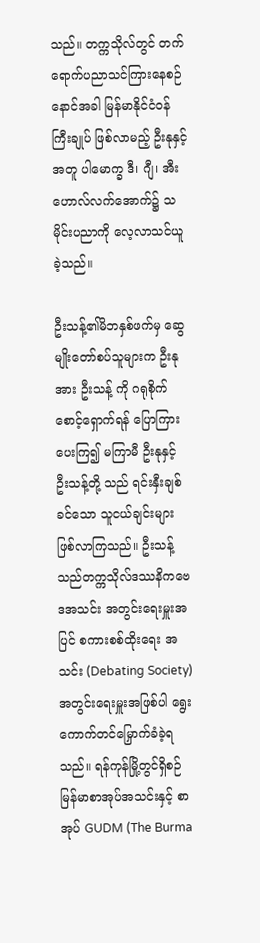သည်။ တက္ကသိုလ်တွင် တက်ရောက်ပညာသင်ကြားနေစဉ် နောင်အခါ မြန်မာနိုင်ငံဝန်ကြီးချုပ် ဖြစ်လာမည့် ဦးနုနှင့်အတူ ပါမောက္ခ ဒီ၊ ဂျီ၊ အီးဟောလ်လက်အောက်၌ သမိုင်းပညာကို လေ့လာသင်ယူခဲ့သည်။

ဦးသန့်၏မိဘနှစ်ဖက်မှ ဆွေမျိုးတော်စပ်သူများက ဦးနုအား ဦးသန့် ကို ဂရုစိုက်စောင့်ရှောက်ရန် ပြောကြားပေးကြ၍ မကြာမီ ဦးနုနှင့် ဦးသန့်တို့ သည် ရင်းနှီးချစ်ခင်သော သူငယ်ချင်းများ ဖြစ်လာကြသည်။ ဦးသန့်သည်တက္ကသိုလ်ဒဿနိကဗေဒအသင်း အတွင်းရေးမှူးအပြင် စကားစစ်ထိုးရေး အသင်း (Debating Society) အတွင်းရေးမှူးအဖြစ်ပါ ရွေးကောက်တင်မြှောက်ခံခဲ့ရသည်။ ရန်ကုန်မြို့တွင်ရှိစဉ် မြန်မာစာအုပ်အသင်းနှင့် စာအုပ် GUDM (The Burma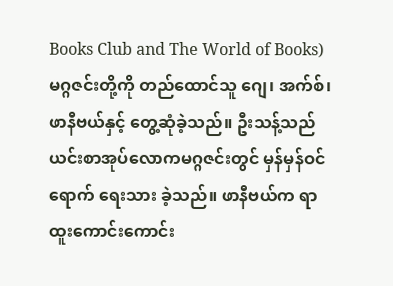Books Club and The World of Books) မဂ္ဂဇင်းတို့ကို တည်ထောင်သူ ဂျေ၊ အက်စ်၊ ဖာနီဗယ်နှင့် တွေ့ဆုံခဲ့သည်။ ဦးသန့်သည် ယင်းစာအုပ်လောကမဂ္ဂဇင်းတွင် မှန်မှန်ဝင်ရောက် ရေးသား ခဲ့သည်။ ဖာနီဗယ်က ရာထူးကောင်းကောင်း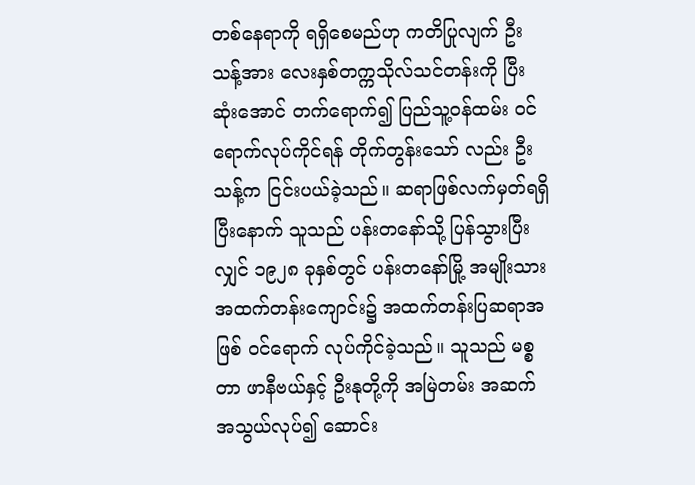တစ်နေရာကို ရရှိစေမည်ဟု ကတိပြုလျက် ဦးသန့်အား လေးနှစ်တက္ကသိုလ်သင်တန်းကို ပြီးဆုံးအောင် တက်ရောက်၍ ပြည်သူ့ဝန်ထမ်း ဝင်ရောက်လုပ်ကိုင်ရန် တိုက်တွန်းသော် လည်း ဦးသန့်က ငြင်းပယ်ခဲ့သည်။ ဆရာဖြစ်လက်မှတ်ရရှိပြီးနောက် သူသည် ပန်းတနော်သို့ ပြန်သွားပြီးလျှင် ၁၉၂၈ ခုနှစ်တွင် ပန်းတနော်မြို့ အမျိုးသား အထက်တန်းကျောင်း၌ အထက်တန်းပြဆရာအဖြစ် ဝင်ရောက် လုပ်ကိုင်ခဲ့သည်။ သူသည် မစ္စတာ ဖာနီဗယ်နှင့် ဦးနုတို့ကို အမြဲတမ်း အဆက် အသွယ်လုပ်၍ ဆောင်း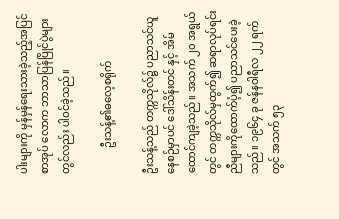ပါးများကို မှန်မှန်ရေးသားခဲ့သည့်အပြင် စာအုပ် လောက ဘာသာပြန်ပြိုင်ပွဲများတွင်လည်း ပါဝင်ခဲ့သည်။

          ဦးသန့်၏ဓလေ့စရိုက်

ဦးသန့်သည် တက္ကသိုလ်၌ ပညာသင်ယူနေစဉ်မှာပင် ဒေါ်သိန်းတင် နှင့် အိမ်ထောင်ကျခဲ့သည်။ အသက် ၂၀ အရွယ်တွင် တက္ကသိုလ်မှထွက်၍ ဆရာလုပ်ရင်း ညီများကိုထောက်ပံ့၍ ပညာသင်ပေးခဲ့သည်။ ၁၉၆၄ ခု ဇန်နဝါရီလ ၂၂ ရက်တွင် အသက် ၅၃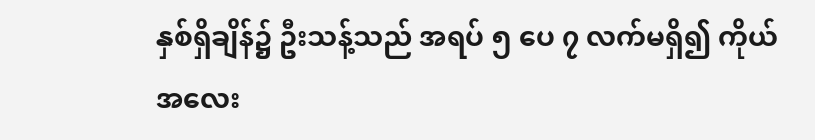နှစ်ရှိချိန်၌ ဦးသန့်သည် အရပ် ၅ ပေ ၇ လက်မရှိ၍ ကိုယ်အလေး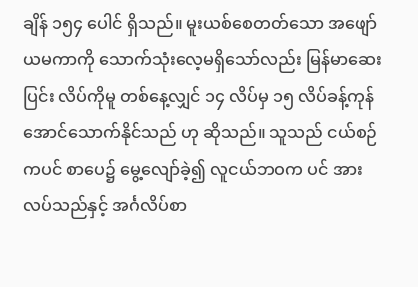ချိန် ၁၅၄ ပေါင် ရှိသည်။ မူးယစ်စေတတ်သော အဖျော်ယမကာကို သောက်သုံးလေ့မရှိသော်လည်း မြန်မာဆေးပြင်း လိပ်ကိုမူ တစ်နေ့လျှင် ၁၄ လိပ်မှ ၁၅ လိပ်ခန့်ကုန်အောင်သောက်နိုင်သည် ဟု ဆိုသည်။ သူသည် ငယ်စဉ်ကပင် စာပေ၌ မွေ့လျော်ခဲ့၍ လူငယ်ဘဝက ပင် အားလပ်သည်နှင့် အင်္ဂလိပ်စာ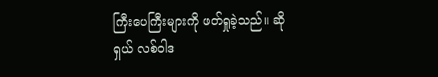ကြီးပေကြီးများကို ဖတ်ရှုခဲ့သည်။ ဆိုရှယ် လစ်ဝါဒ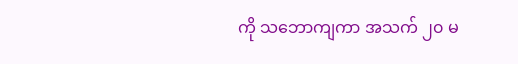ကို သဘောကျကာ အသက် ၂၀ မ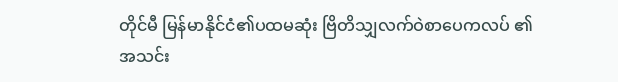တိုင်မီ မြန်မာနိုင်ငံ၏ပထမဆုံး ဗြိတိသျှလက်ဝဲစာပေကလပ် ၏ အသင်း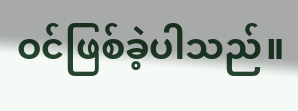ဝင်ဖြစ်ခဲ့ပါသည်။